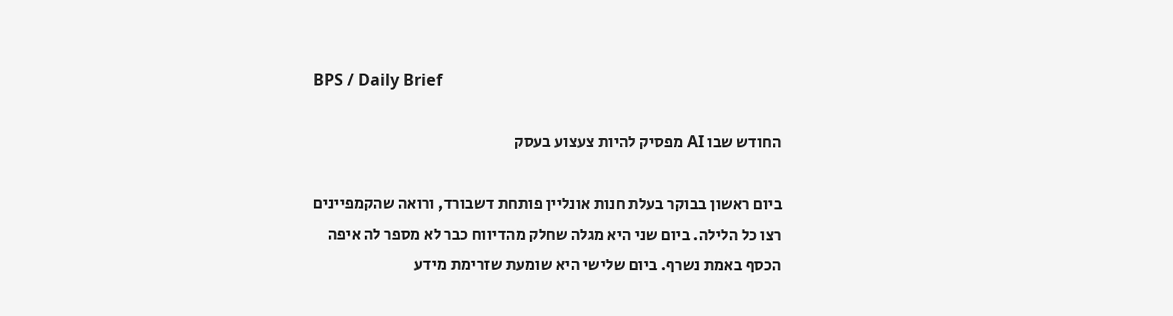BPS / Daily Brief

החודש שבו AI מפסיק להיות צעצוע בעסק

ביום ראשון בבוקר בעלת חנות אונליין פותחת דשבורד, ורואה שהקמפיינים רצו כל הלילה. ביום שני היא מגלה שחלק מהדיווח כבר לא מספר לה איפה הכסף באמת נשרף. ביום שלישי היא שומעת שזרימת מידע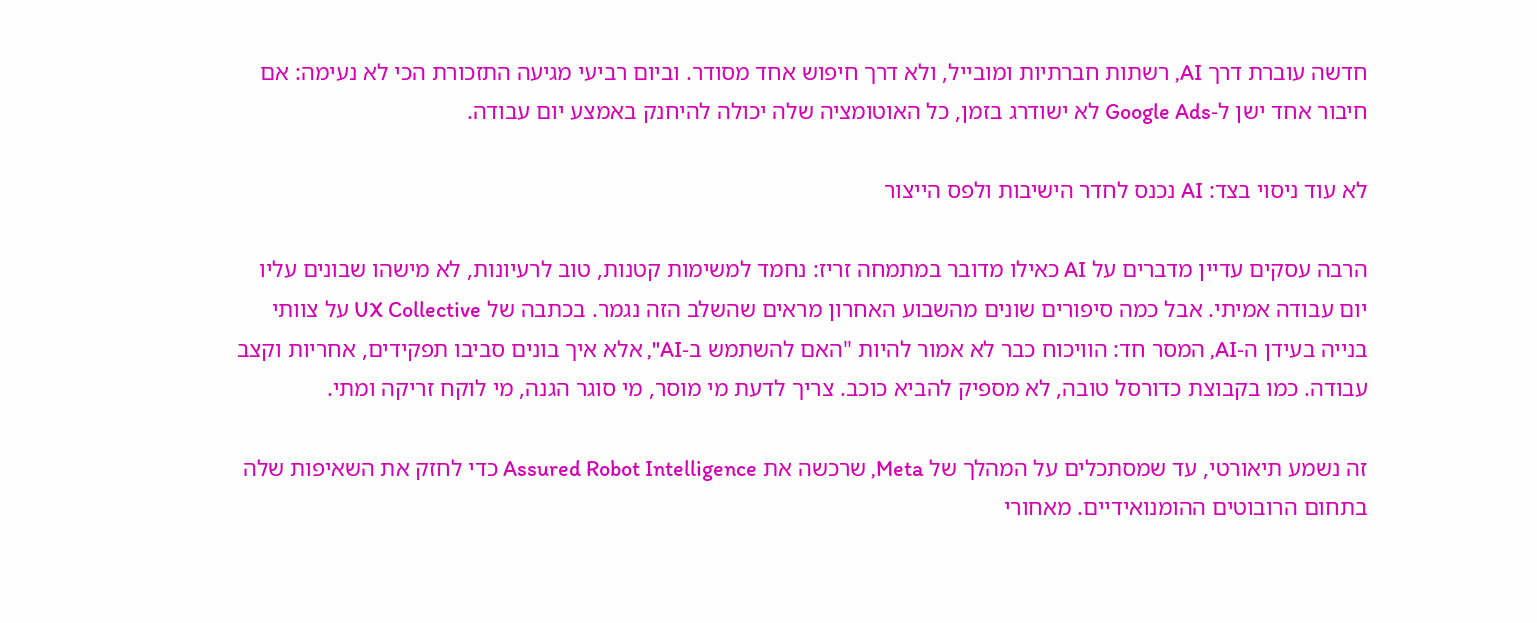חדשה עוברת דרך AI, רשתות חברתיות ומובייל, ולא דרך חיפוש אחד מסודר. וביום רביעי מגיעה התזכורת הכי לא נעימה: אם חיבור אחד ישן ל‑Google Ads לא ישודרג בזמן, כל האוטומציה שלה יכולה להיחנק באמצע יום עבודה.

לא עוד ניסוי בצד: AI נכנס לחדר הישיבות ולפס הייצור

הרבה עסקים עדיין מדברים על AI כאילו מדובר במתמחה זריז: נחמד למשימות קטנות, טוב לרעיונות, לא מישהו שבונים עליו יום עבודה אמיתי. אבל כמה סיפורים שונים מהשבוע האחרון מראים שהשלב הזה נגמר. בכתבה של UX Collective על צוותי בנייה בעידן ה‑AI, המסר חד: הוויכוח כבר לא אמור להיות "האם להשתמש ב‑AI", אלא איך בונים סביבו תפקידים, אחריות וקצב עבודה. כמו בקבוצת כדורסל טובה, לא מספיק להביא כוכב. צריך לדעת מי מוסר, מי סוגר הגנה, מי לוקח זריקה ומתי.

זה נשמע תיאורטי, עד שמסתכלים על המהלך של Meta, שרכשה את Assured Robot Intelligence כדי לחזק את השאיפות שלה בתחום הרובוטים ההומנואידיים. מאחורי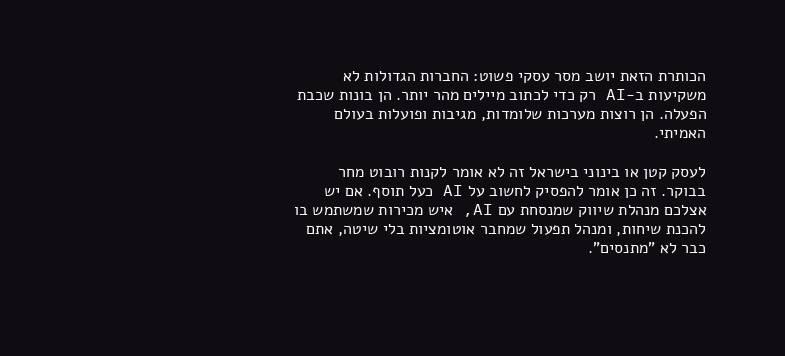הכותרת הזאת יושב מסר עסקי פשוט: החברות הגדולות לא משקיעות ב‑AI רק כדי לכתוב מיילים מהר יותר. הן בונות שכבת הפעלה. הן רוצות מערכות שלומדות, מגיבות ופועלות בעולם האמיתי.

לעסק קטן או בינוני בישראל זה לא אומר לקנות רובוט מחר בבוקר. זה כן אומר להפסיק לחשוב על AI כעל תוסף. אם יש אצלכם מנהלת שיווק שמנסחת עם AI, איש מכירות שמשתמש בו להכנת שיחות, ומנהל תפעול שמחבר אוטומציות בלי שיטה, אתם כבר לא "מתנסים".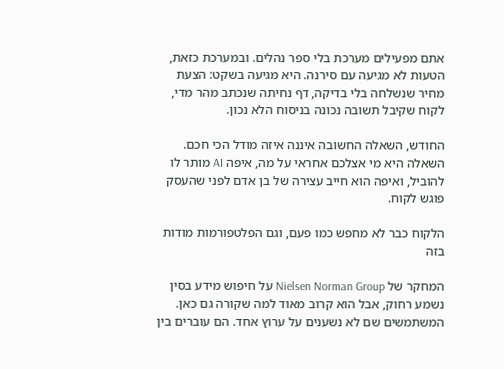אתם מפעילים מערכת בלי ספר נהלים. ובמערכת כזאת, הטעות לא מגיעה עם סירנה. היא מגיעה בשקט: הצעת מחיר שנשלחה בלי בדיקה, דף נחיתה שנכתב מהר מדי, לקוח שקיבל תשובה נכונה בניסוח הלא נכון.

החודש, השאלה החשובה איננה איזה מודל הכי חכם. השאלה היא מי אצלכם אחראי על מה, איפה AI מותר לו להוביל, ואיפה הוא חייב עצירה של בן אדם לפני שהעסק פוגש לקוח.

הלקוח כבר לא מחפש כמו פעם, וגם הפלטפורמות מודות בזה

המחקר של Nielsen Norman Group על חיפוש מידע בסין נשמע רחוק, אבל הוא קרוב מאוד למה שקורה גם כאן. המשתמשים שם לא נשענים על ערוץ אחד. הם עוברים בין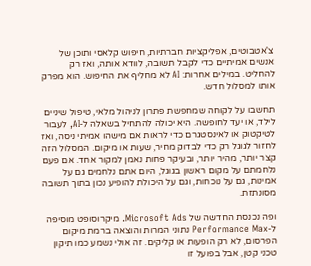צ'אטבוטים, אפליקציות חברתיות, חיפוש קלאסי ותוכן של אנשים אמיתיים כדי לקבל תשובה, לוודא אותה, ואז רק להחליט. במילים אחרות: AI לא מחליף את החיפוש. הוא מפרק אותו למסלול חדש.

תחשבו על לקוחה שמחפשת פתרון לניהול מלאי, טיפול שיניים לילד, או יעד לחופשה. היא יכולה להתחיל בשאלה ל‑AI, לעבור לטיקטוק או לאינסטגרם כדי לראות אם מישהו אמיתי ניסה, ואז לחזור לגוגל רק כדי לבדוק מחיר, שעות או מיקום. המסלול הזה קצר יותר, מהיר יותר, ובעיקר פחות נאמן למקור אחד. אם פעם נלחמתם על מקום ראשון בגוגל, היום אתם נלחמים גם על אמינות, גם על נוכחות, וגם על היכולת להופיע נכון בתוך תשובה מסונתזת.

ופה נכנסת החדשה של Microsoft Ads. מיקרוסופט מוסיפה ל‑Performance Max נתוני המרות והוצאה ברמת מיקום הפרסום, לא רק הופעות או קליקים. זה אולי נשמע כמו תיקון טכני קטן, אבל בפועל זו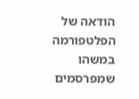הודאה של הפלטפורמה במשהו שמפרסמים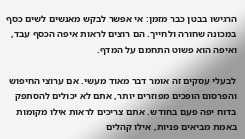הרגישו בבטן כבר מזמן: אי אפשר לבקש מאנשים לשים כסף במכונה שחורה ולחייך. הם רוצים לראות איפה הכסף עבד, ואיפה הוא פשוט התחמם על המדף.

לבעלי עסקים זה אומר דבר מאוד מעשי. אם ערוצי החיפוש והפרסום הופכים מפוזרים יותר, אתם לא יכולים להסתפק בדוח יפה פעם בחודש. אתם צריכים לראות אילו מקומות באמת מביאים פניות, אילו קהלים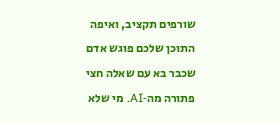שורפים תקציב, ואיפה התוכן שלכם פוגש אדם שכבר בא עם שאלה חצי פתורה מה‑AI. מי שלא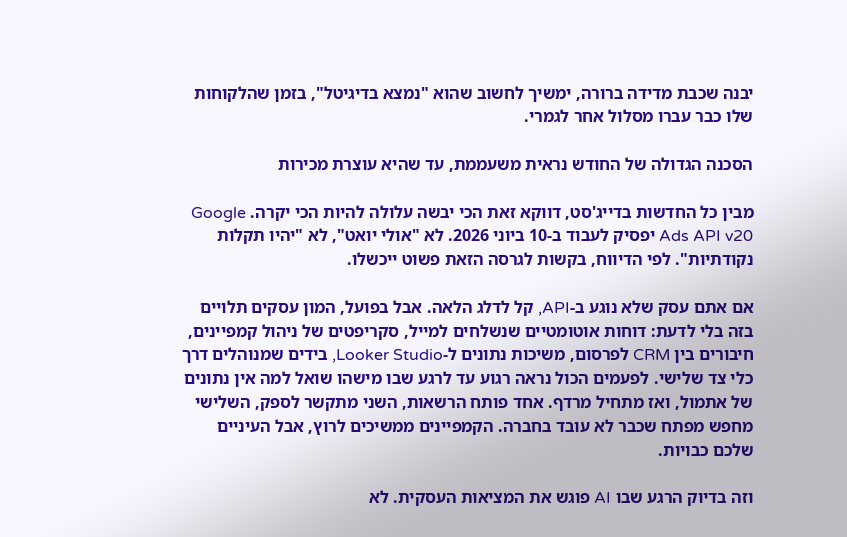יבנה שכבת מדידה ברורה, ימשיך לחשוב שהוא "נמצא בדיגיטל", בזמן שהלקוחות שלו כבר עברו מסלול אחר לגמרי.

הסכנה הגדולה של החודש נראית משעממת, עד שהיא עוצרת מכירות

מבין כל החדשות בדייג'סט, דווקא זאת הכי יבשה עלולה להיות הכי יקרה. Google Ads API v20 יפסיק לעבוד ב‑10 ביוני 2026. לא "אולי יואט", לא "יהיו תקלות נקודתיות". לפי הדיווח, בקשות לגרסה הזאת פשוט ייכשלו.

אם אתם עסק שלא נוגע ב‑API, קל לדלג הלאה. אבל בפועל, המון עסקים תלויים בזה בלי לדעת: דוחות אוטומטיים שנשלחים למייל, סקריפטים של ניהול קמפיינים, חיבורים בין CRM לפרסום, משיכות נתונים ל‑Looker Studio, בידים שמנוהלים דרך כלי צד שלישי. לפעמים הכול נראה רגוע עד לרגע שבו מישהו שואל למה אין נתונים של אתמול, ואז מתחיל מרדף. אחד פותח הרשאות, השני מתקשר לספק, השלישי מחפש מפתח שכבר לא עובד בחברה. הקמפיינים ממשיכים לרוץ, אבל העיניים שלכם כבויות.

וזה בדיוק הרגע שבו AI פוגש את המציאות העסקית. לא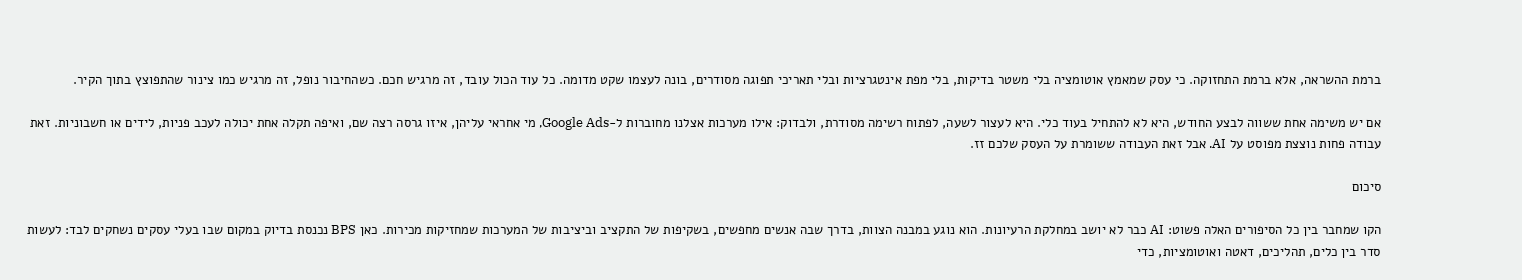ברמת ההשראה, אלא ברמת התחזוקה. כי עסק שמאמץ אוטומציה בלי משטר בדיקות, בלי מפת אינטגרציות ובלי תאריכי תפוגה מסודרים, בונה לעצמו שקט מדומה. כל עוד הכול עובד, זה מרגיש חכם. כשהחיבור נופל, זה מרגיש כמו צינור שהתפוצץ בתוך הקיר.

אם יש משימה אחת ששווה לבצע החודש, היא לא להתחיל בעוד כלי. היא לעצור לשעה, לפתוח רשימה מסודרת, ולבדוק: אילו מערכות אצלנו מחוברות ל‑Google Ads, מי אחראי עליהן, איזו גרסה רצה שם, ואיפה תקלה אחת יכולה לעכב פניות, לידים או חשבוניות. זאת עבודה פחות נוצצת מפוסט על AI. אבל זאת העבודה ששומרת על העסק שלכם זז.

סיכום

הקו שמחבר בין כל הסיפורים האלה פשוט: AI כבר לא יושב במחלקת הרעיונות. הוא נוגע במבנה הצוות, בדרך שבה אנשים מחפשים, בשקיפות של התקציב וביציבות של המערכות שמחזיקות מכירות. כאן BPS נכנסת בדיוק במקום שבו בעלי עסקים נשחקים לבד: לעשות סדר בין כלים, תהליכים, דאטה ואוטומציות, כדי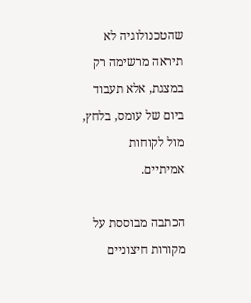שהטכנולוגיה לא תיראה מרשימה רק במצגת, אלא תעבוד ביום של עומס, בלחץ, מול לקוחות אמיתיים.

הכתבה מבוססת על מקורות חיצוניים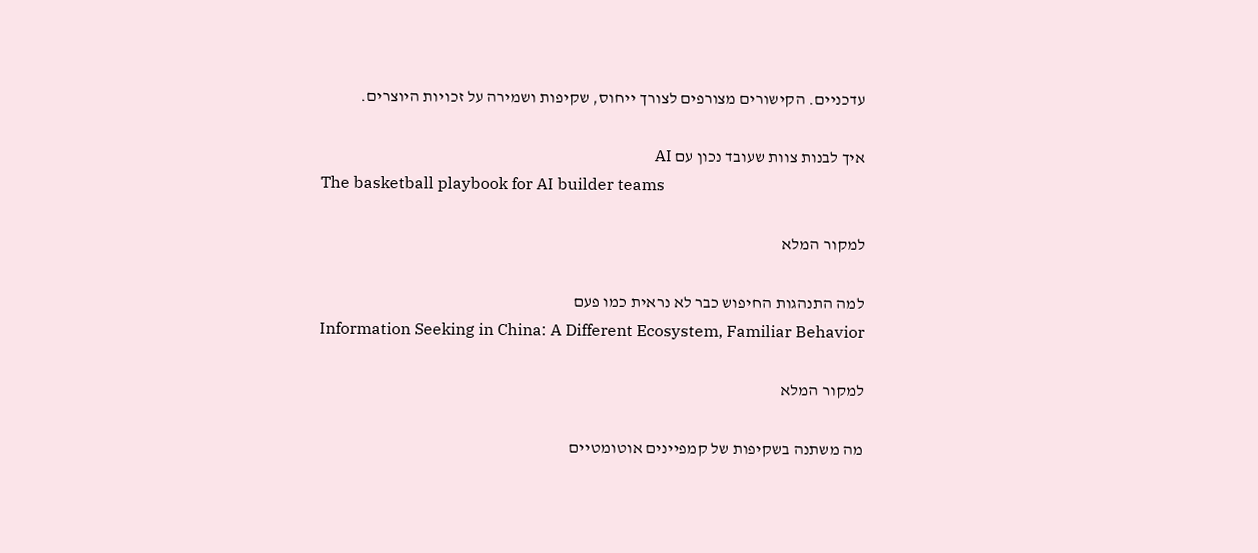עדכניים. הקישורים מצורפים לצורך ייחוס, שקיפות ושמירה על זכויות היוצרים.

איך לבנות צוות שעובד נכון עם AI
The basketball playbook for AI builder teams

למקור המלא

למה התנהגות החיפוש כבר לא נראית כמו פעם
Information Seeking in China: A Different Ecosystem, Familiar Behavior

למקור המלא

מה משתנה בשקיפות של קמפיינים אוטומטיים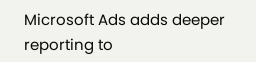Microsoft Ads adds deeper reporting to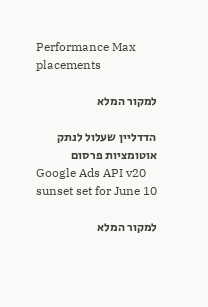Performance Max placements

למקור המלא

הדדליין שעלול לנתק אוטומציות פרסום
Google Ads API v20 sunset set for June 10

למקור המלא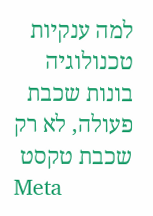למה ענקיות טכנולוגיה בונות שכבת פעולה, לא רק שכבת טקסט
Meta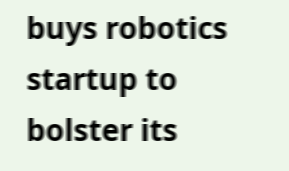buys robotics startup to bolster its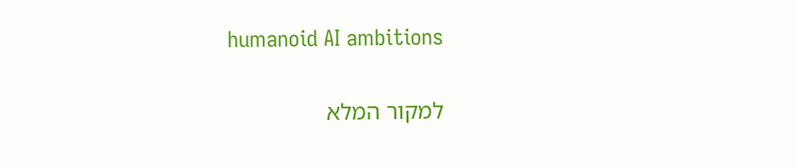humanoid AI ambitions

למקור המלא